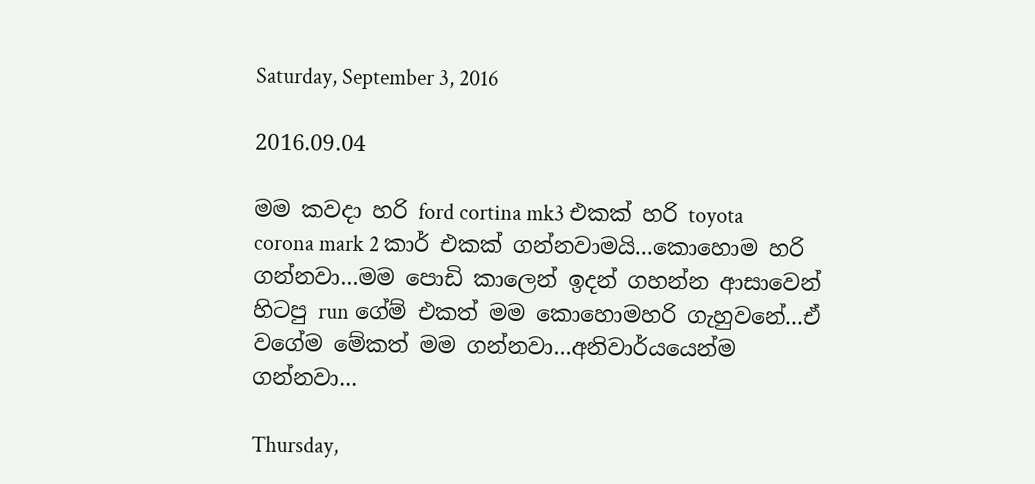Saturday, September 3, 2016

2016.09.04

මම කවදා හරි ford cortina mk3 එකක් හරි toyota corona mark 2 කාර් එකක් ගන්නවාමයි...කොහොම හරි ගන්නවා...මම පොඩි කාලෙන් ඉදන් ගහන්න ආසාවෙන් හිටපු run ගේම් එකත් මම කොහොමහරි ගැහුවනේ...ඒ වගේම මේකත් මම ගන්නවා...අනිවාර්යයෙන්ම ගන්නවා...

Thursday,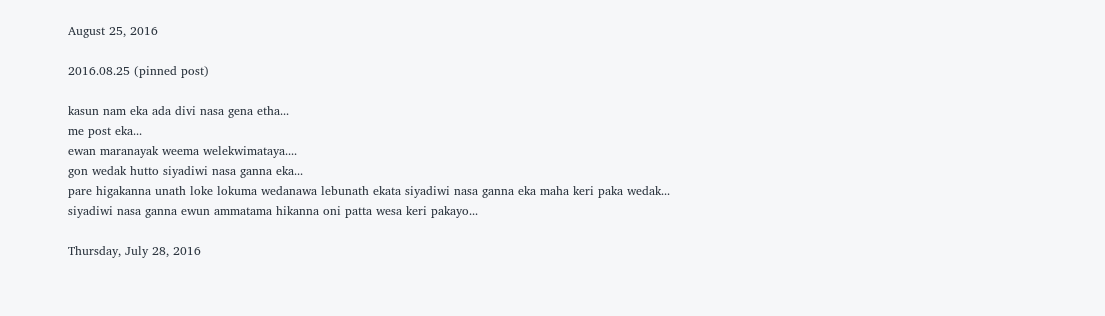August 25, 2016

2016.08.25 (pinned post)

kasun nam eka ada divi nasa gena etha...
me post eka...
ewan maranayak weema welekwimataya....
gon wedak hutto siyadiwi nasa ganna eka...
pare higakanna unath loke lokuma wedanawa lebunath ekata siyadiwi nasa ganna eka maha keri paka wedak...
siyadiwi nasa ganna ewun ammatama hikanna oni patta wesa keri pakayo...

Thursday, July 28, 2016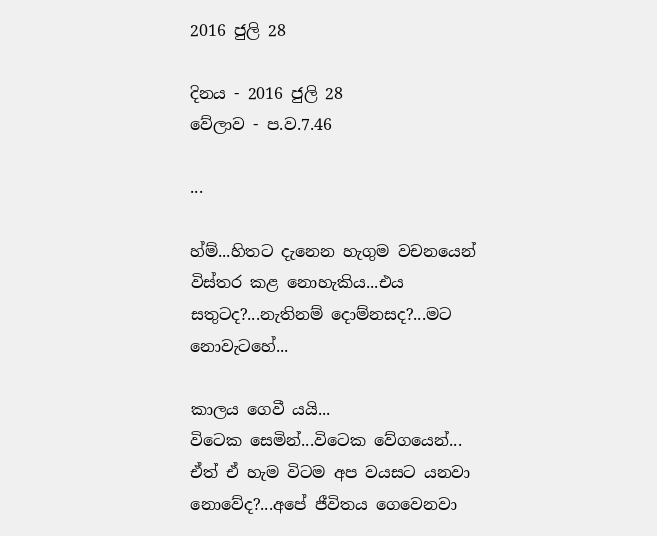2016 ජුලි 28

දිනය - 2016 ජුලි 28
වේලාව - ප.ව.7.46

...

හ්ම්...හිතට දැනෙන හැගුම වචනයෙන් විස්තර කළ නොහැකිය...එය සතුටද?...නැතිනම් දොම්නසද?...මට නොවැටහේ...

කාලය ගෙවී යයි...
විටෙක සෙමින්...විටෙක වේගයෙන්...
ඒත් ඒ හැම විටම අප වයසට යනවා නොවේද?...අපේ ජීවිතය ගෙවෙනවා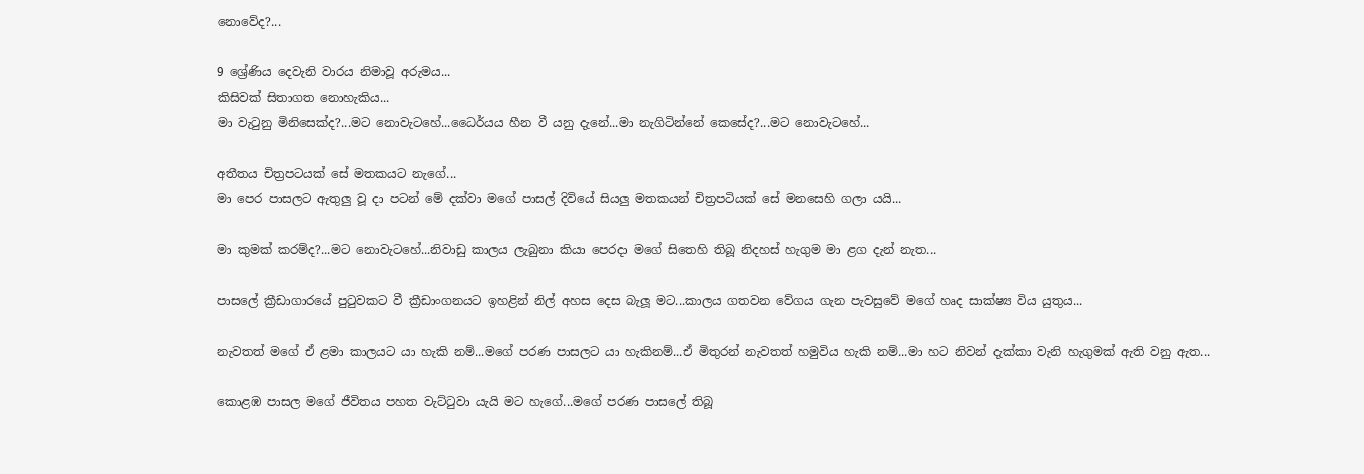නොවේද?...

9 ශ්‍රේණිය දෙවැනි වාරය නිමාවූ අරුමය...
කිසිවක් සිතාගත නොහැකිය...
මා වැටුනු මිනිසෙක්ද?...මට නොවැටහේ...ධෛර්යය හීන වී යනු දැනේ...මා නැගිටින්නේ කෙසේද?...මට නොවැටහේ...

අතීතය චිත්‍රපටයක් සේ මතකයට නැගේ...
මා පෙර පාසලට ඇතුලු වූ දා පටන් මේ දක්වා මගේ පාසල් දිවියේ සියලු මතකයන් චිත්‍රපටියක් සේ මනසෙහි ගලා යයි...

මා කුමක් කරම්ද?...මට නොවැටහේ...නිවාඩු කාලය ලැබුනා කියා පෙරදා මගේ සිතෙහි තිබූ නිදහස් හැගුම මා ළග දැන් නැත...

පාසලේ ක්‍රීඩාගාරයේ පුටුවකට වී ක්‍රීඩාංගනයට ඉහළින් නිල් අහස දෙස බැලූ මට...කාලය ගතවන වේගය ගැන පැවසුවේ මගේ හෘද සාක්ෂ්‍ය විය යුතුය...

නැවතත් මගේ ඒ ළමා කාලයට යා හැකි නම්...මගේ පරණ පාසලට යා හැකිනම්...ඒ මිතුරන් නැවතත් හමුවිය හැකි නම්...මා හට නිවන් දැක්කා වැනි හැගුමක් ඇති වනු ඇත...

කොළඹ පාසල මගේ ජීවිතය පහත වැට්ටුවා යැයි මට හැගේ...මගේ පරණ පාසලේ තිබූ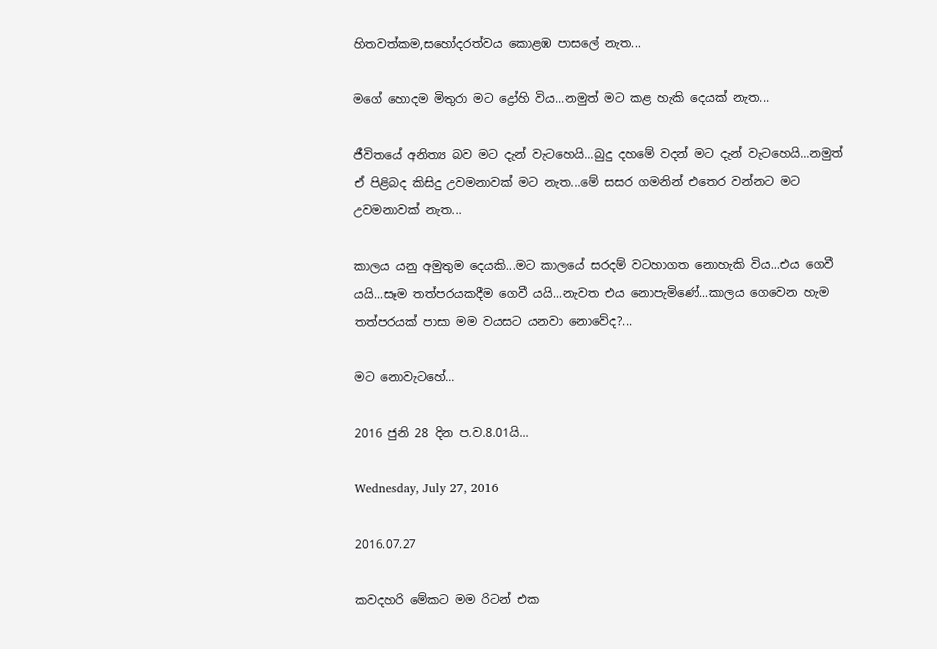හිතවත්කම,සහෝදරත්වය කොළඹ පාසලේ නැත...

මගේ හොදම මිතුරා මට ද්‍රෝහි විය...නමුත් මට කළ හැකි දෙයක් නැත...

ජීවිතයේ අනිත්‍ය බව මට දැන් වැටහෙයි...බුදු දහමේ වදන් මට දැන් වැටහෙයි...නමුත් ඒ පිළිබද කිසිදු උවමනාවක් මට නැත...මේ සසර ගමනින් එතෙර වන්නට මට උවමනාවක් නැත...

කාලය යනු අමුතුම දෙයකි...මට කාලයේ සරදම් වටහාගත නොහැකි විය...එය ගෙවී යයි...සෑම තත්පරයකදීම ගෙවී යයි...නැවත එය නොපැමිණේ...කාලය ගෙවෙන හැම තත්පරයක් පාසා මම වයසට යනවා නොවේද?...

මට නොවැටහේ...

2016 ජුනි 28 දින ප.ව.8.01යි...

Wednesday, July 27, 2016

2016.07.27

කවදහරි මේකට මම රිටන් එක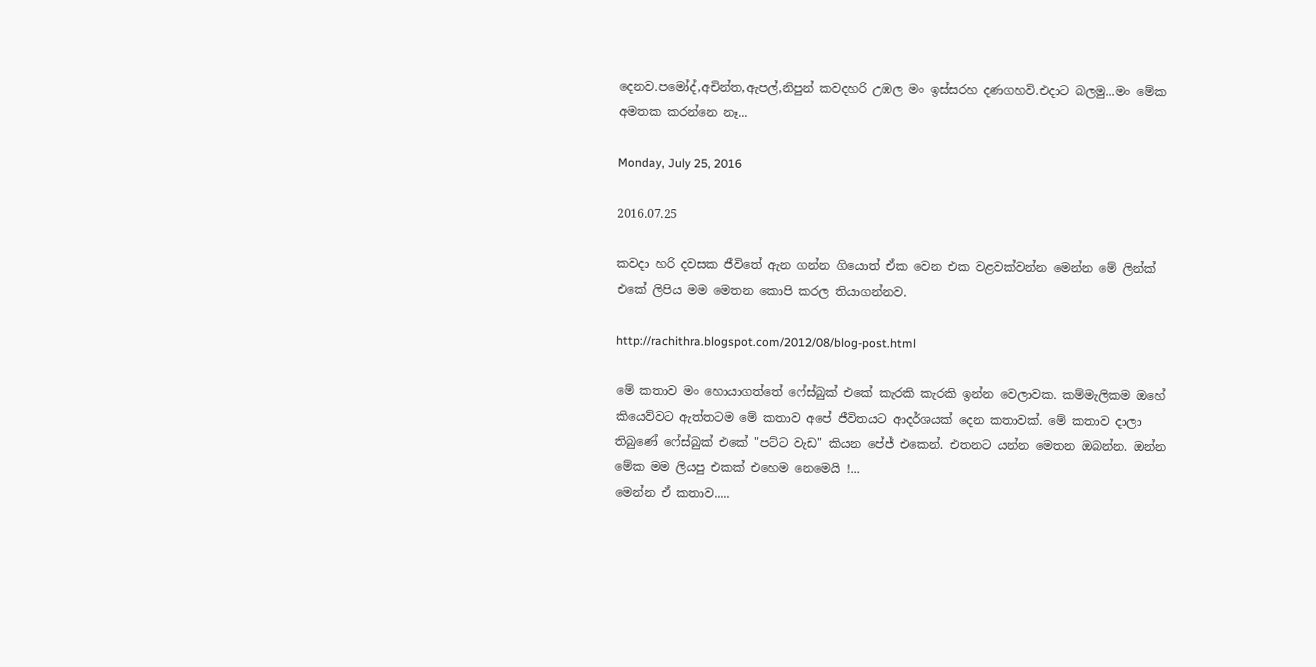දෙනව.පමෝද්,අචින්ත,ඇපල්,නිපුන් කවදහරි උඹල මං ඉස්සරහ දණගහවි.එදාට බලමු...මං මේක අමතක කරන්නෙ නෑ...

Monday, July 25, 2016

2016.07.25

කවදා හරි දවසක ජීවිතේ ඇන ගන්න ගියොත් ඒක වෙන එක වළවක්වන්න මෙන්න මේ ලින්ක් එකේ ලිපිය මම මෙතන කොපි කරල තියාගන්නව.

http://rachithra.blogspot.com/2012/08/blog-post.html

මේ කතාව මං හොයාගත්තේ ෆේස්බුක් එකේ කැරකි කැරකි ඉන්න වෙලාවක. කම්මැලිකම ඔහේ කියෙව්වට ඇත්තටම මේ කතාව අපේ ජීවිතයට ආදර්ශයක් දෙන කතාවක්. මේ කතාව දාලා තිබුණේ ෆේස්බුක් එකේ "පට්ට වැඩ" කියන පේජ් එකෙන්. එතනට යන්න මෙතන ඔබන්න. ඔන්න මේක මම ලියපු එකක් එහෙම නෙමෙයි !...
මෙන්න ඒ කතාව.....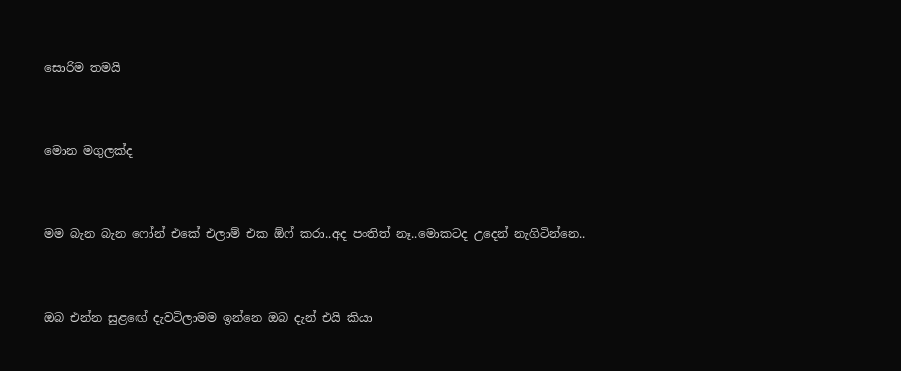සොරිම තමයි


මොන මගුලක්ද


මම බැන බැන ෆෝන් එකේ එලාම් එක ඕෆ් කරා..අද පංතිත් නෑ..මොකටද උදෙන් නැගිටින්නෙ..


ඔබ එන්න සුළඟේ දැවටිලාමම ඉන්නෙ ඔබ දැන් එයි කියා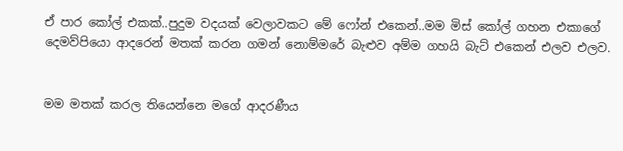ඒ පාර කෝල් එකක්..පුදුම වදයක් වෙලාවකට මේ ෆෝන් එකෙන්..මම මිස් කෝල් ගහන එකාගේ දෙමව්පියො ආදරෙන් මතක් කරන ගමන් නොම්මරේ බැළුව අම්ම ගහයි බැට් එකෙන් එලව එලව.


මම මතක් කරල තියෙන්නෙ මගේ ආදරණීය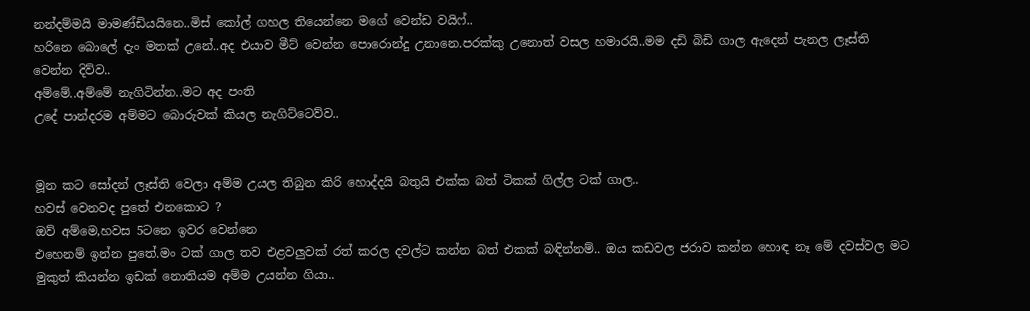නන්දම්මයි මාමණ්ඩියයිනෙ..මිස් කෝල් ගහල තියෙන්නෙ මගේ වෙන්ඩ වයිෆ්..
හරිනෙ බොලේ දැං මතක් උනේ..අද එයාව මීට් වෙන්න පොරොන්දු උනානෙ.පරක්කු උනොත් වසල හමාරයි..මම දඩි බිඩි ගාල ඇදෙන් පැනල ලෑස්ති වෙන්න දිව්ව..
අම්මේ..අම්මේ නැගිටින්න..මට අද පංති
උදේ පාන්දරම අම්මට බොරුවක් කියල නැගිට්ටෙව්ව..


මූන කට සෝදන් ලෑස්ති වෙලා අම්ම උයල තිබුන කිරි හොද්දයි බතුයි එක්ක බත් ටිකක් ගිල්ල ටක් ගාල..
හවස් වෙනවද පුතේ එනකොට ?
ඔව් අම්මෙ,හවස 5ටනෙ ඉවර වෙන්නෙ
එහෙනම් ඉන්න පුතේ.මං ටක් ගාල තව එළවලුවක් රත් කරල දවල්ට කන්න බත් එකක් බඳින්නම්.. ඔය කඩවල ජරාව කන්න හොඳ නෑ මේ දවස්වල මට මුකුත් කියන්න ඉඩක් නොතියම අම්ම උයන්න ගියා..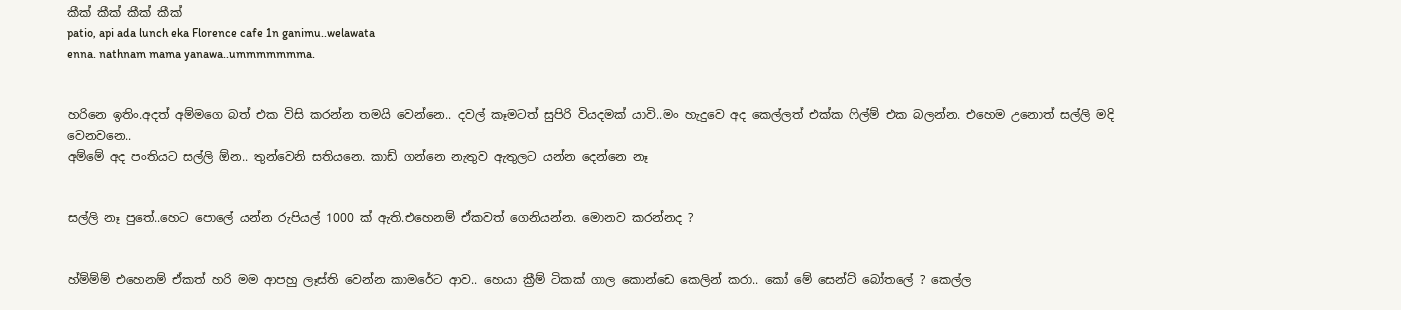කීක් කීක් කීක් කීක්
patio, api ada lunch eka Florence cafe 1n ganimu..welawata
enna. nathnam mama yanawa..ummmmmmma.


හරිනෙ ඉතිං.අදත් අම්මගෙ බත් එක විසි කරන්න තමයි වෙන්නෙ.. දවල් කෑමටත් සුපිරි වියදමක් යාවි..මං හැදුවෙ අද කෙල්ලත් එක්ක ෆිල්ම් එක බලන්න. එහෙම උනොත් සල්ලි මදි වෙනවනෙ..
අම්මේ අද පංතියට සල්ලි ඕන.. තුන්වෙනි සතියනෙ. කාඩ් ගන්නෙ නැතුව ඇතුලට යන්න දෙන්නෙ නෑ


සල්ලි නෑ පුතේ..හෙට පොලේ යන්න රුපියල් 1000 ක් ඇති.එහෙනම් ඒකවත් ගෙනියන්න. මොනව කරන්නද ?


හ්ම්ම්ම් එහෙනම් ඒකත් හරි මම ආපහු ලෑස්ති වෙන්න කාමරේට ආව.. හෙයා ක්‍රීම් ටිකක් ගාල කොන්ඩෙ කෙලින් කරා.. කෝ මේ සෙන්ට් බෝතලේ ? කෙල්ල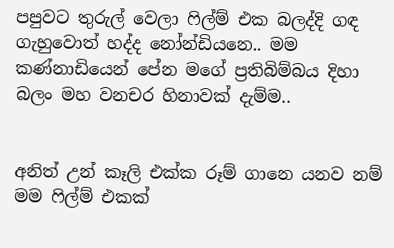පපුවට තුරුල් වෙලා ෆිල්ම් එක බලද්දි ගඳ ගැහුවොත් හද්ද නෝන්ඩියනෙ.. මම කණ්නාඩියෙන් පේන මගේ ප්‍රතිබිම්බය දිහා බලං මහ වනචර හිනාවක් දැම්ම..


අනිත් උන් කෑලි එක්ක රූම් ගානෙ යනව නම් මම ෆිල්ම් එකක්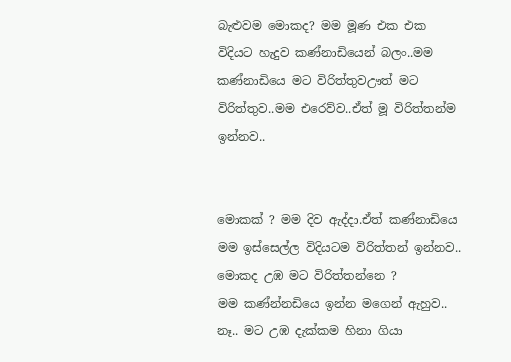බැළුවම මොකද? මම මූණ එක එක විදියට හැදුව කණ්නාඩියෙන් බලං..මම කණ්නාඩියෙ මට විරිත්තුවඌත් මට විරිත්තුව..මම එරෙව්ව..ඒත් මූ විරිත්තන්ම ඉන්නව..


මොකක් ? මම දිව ඇද්දා.ඒත් කණ්නාඩියෙ මම ඉස්සෙල්ල විදියටම විරිත්තන් ඉන්නව..
මොකද උඹ මට විරිත්තන්නෙ ?
මම කණ්න්නඩියෙ ඉන්න මගෙන් ඇහුව..
නෑ.. මට උඹ දැක්කම හිනා ගියා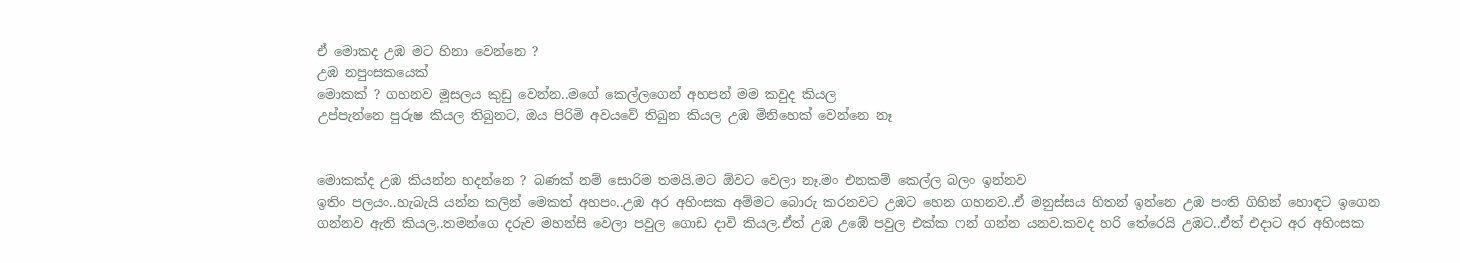ඒ මොකද උඹ මට හිනා වෙන්නෙ ?
උඹ නපුංසකයෙක්
මොකක් ? ගහනව මූසලය කුඩු වෙන්න..මගේ කෙල්ලගෙන් අහපන් මම කවුද කියල
උප්පැන්නෙ පුරුෂ කියල තිබුනට, ඔය පිරිමි අවයවේ තිබුන කියල උඹ මිනිහෙක් වෙන්නෙ නෑ


මොකක්ද උඹ කියන්න හදන්නෙ ? බණක් නම් සොරිම තමයි.මට ඕවට වෙලා නෑ.මං එනකම් කෙල්ල බලං ඉන්නව
ඉතිං පලයං..හැබැයි යන්න කලින් මෙකත් අහපං..උඹ අර අහිංසක අම්මට බොරු කරනවට උඹට හෙන ගහනව..ඒ මනුස්සය හිතන් ඉන්නෙ උඹ පංති ගිහින් හොඳට ඉගෙන ගන්නව ඇති කියල..තමන්ගෙ දරුව මහන්සි වෙලා පවුල ගොඩ දාවි කියල.ඒත් උඹ උඹේ පවුල එක්ක ෆන් ගන්න යනව.කවද හරි තේරෙයි උඹට..ඒත් එදාට අර අහිංසක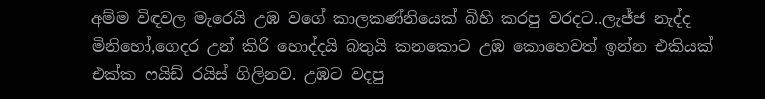අම්ම විඳවල මැරෙයි උඹ වගේ කාලකණ්නියෙක් බිහි කරපු වරදට..ලැජ්ජ නැද්ද මිනිහෝ,ගෙදර උන් කිරි හොද්දයි බතුයි කනකොට උඹ කොහෙවත් ඉන්න එකියක් එක්ක ෆයිඩ් රයිස් ගිලිනව. උඹට වදපු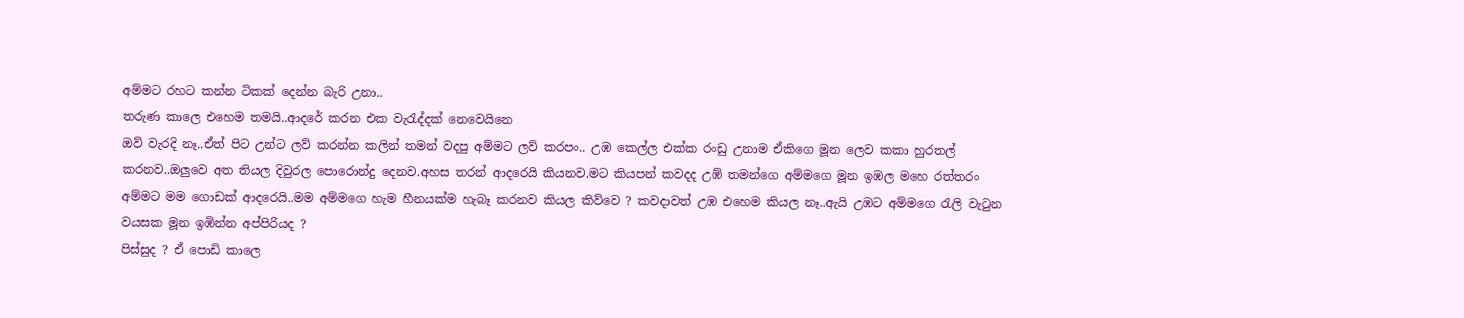අම්මට රහට කන්න ටිකක් දෙන්න බැරි උනා..
තරුණ කාලෙ එහෙම තමයි..ආදරේ කරන එක වැරැද්දක් නෙවෙයිනෙ
ඔව් වැරදි නෑ..ඒත් පිට උන්ට ලව් කරන්න කලින් තමන් වදපු අම්මට ලව් කරපං.. උඹ කෙල්ල එක්ක රංඩු උනාම ඒකිගෙ මූන ලෙව කකා හුරතල් කරනව..ඔලුවෙ අත තියල දිවුරල පොරොන්දු දෙනව.අහස තරන් ආදරෙයි කියනව.මට කියපන් කවදද උඹ් තමන්ගෙ අම්මගෙ මූන ඉඹල මහෙ රත්තරං අම්මට මම ගොඩක් ආදරෙයි..මම අම්මගෙ හැම හීනයක්ම හැබෑ කරනව කියල කිව්වෙ ? කවදාවත් උඹ එහෙම කියල නෑ..ඇයි උඹට අම්මගෙ රැලි වැටුන වයසක මූන ඉඹින්න අප්පිරියද ?
පිස්සුද ? ඒ පොඩි කාලෙ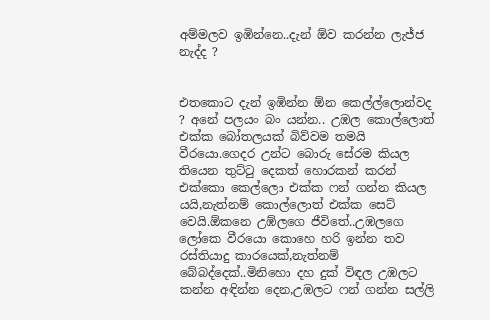අම්මලව ඉඹින්නෙ..දැන් ඕව කරන්න ලැජ්ජ නැද්ද ?


එතකොට දැන් ඉඹින්න ඕන කෙල්ල්ලොන්වද ? අනේ පලයං බං යන්න.. උඹල කොල්ලොත් එක්ක බෝතලයක් බිව්වම තමයි වීරයො.ගෙදර උන්ට බොරු සේරම කියල තියෙන තුට්ටු දෙකත් හොරකන් කරන් එක්කො කෙල්ලො එක්ක ෆන් ගන්න කියල යයි,නැත්නම් කොල්ලොත් එක්ක සෙට් වෙයි.ඕකනෙ උඹ්ලගෙ ජීවිතේ..උඹලගෙ ලෝකෙ වීරයො කොහෙ හරි ඉන්න තව රස්තියාදු කාරයෙක්,නැත්නම් බේබද්දෙක්..මිනිහො දහ දුක් විඳල උඹලට කන්න අඳින්න දෙන,උඹලට ෆන් ගන්න සල්ලි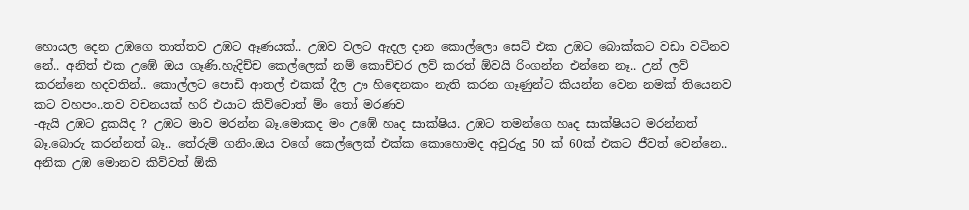හොයල දෙන උඹගෙ තාත්තව උඹට ඈණයක්.. උඹව වලට ඇදල දාන කොල්ලො සෙට් එක උඹට බොක්කට වඩා වටිනව නේ.. අනිත් එක උඹේ ඔය ගෑණි.හැදිච්ච කෙල්ලෙක් නම් කොච්චර ලව් කරත් ඕවයි රිංගන්න එන්නෙ නෑ.. උන් ලව් කරන්නෙ හදවතින්.. කොල්ලට පොඩි ආතල් එකක් දීල ඌ හිඳෙනකං නැති කරන ගෑණුන්ට කියන්න වෙන නමක් තියෙනව
කට වහපං..තව වචනයක් හරි එයාට කිව්වොත් ම්ං තෝ මරණව
-ඇයි උඹට දුකයිද ? උඹට මාව මරන්න බෑ.මොකද මං උඹේ හෘද සාක්ෂිය. උඹට තමන්ගෙ හෘද සාක්ෂියට මරන්නත් බෑ.බොරු කරන්නත් බෑ.. තේරුම් ගනිං.ඔය වගේ කෙල්ලෙක් එක්ක කොහොමද අවුරුදු 50 ක් 60ක් එකට ජීවත් වෙන්නෙ.. අනික උඹ මොනව කිව්වත් ඕකි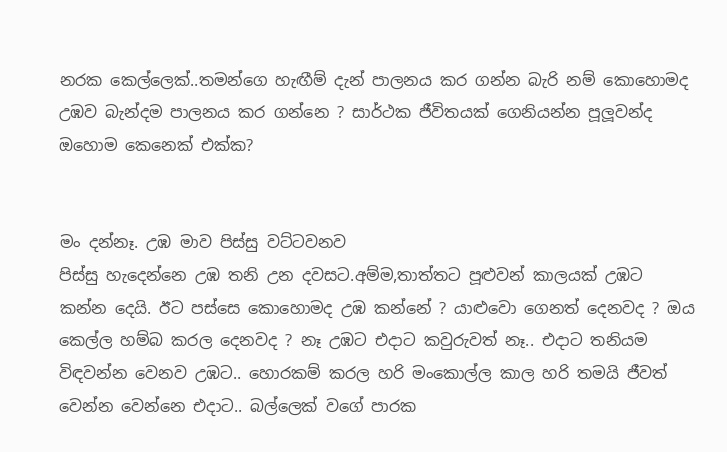නරක කෙල්ලෙක්..තමන්ගෙ හැඟීම් දැන් පාලනය කර ගන්න බැරි නම් කොහොමද උඹව බැන්දම පාලනය කර ගන්නෙ ? සාර්ථක ජීවිතයක් ගෙනියන්න පූලූවන්ද ඔහොම කෙනෙක් එක්ක?


මං දන්නෑ. උඹ මාව පිස්සු වට්ටවනව
පිස්සු හැදෙන්නෙ උඹ තනි උන දවසට.අම්ම,තාත්තට පූළුවන් කාලයක් උඹට කන්න දෙයි. ඊට පස්සෙ කොහොමද උඹ කන්නේ ? යාළුවො ගෙනත් දෙනවද ? ඔය කෙල්ල හම්බ කරල දෙනවද ? නෑ උඹට එදාට කවුරුවත් නෑ.. එදාට තනියම විඳවන්න වෙනව උඹට.. හොරකම් කරල හරි මංකොල්ල කාල හරි තමයි ජීවත් වෙන්න වෙන්නෙ එදාට.. බල්ලෙක් වගේ පාරක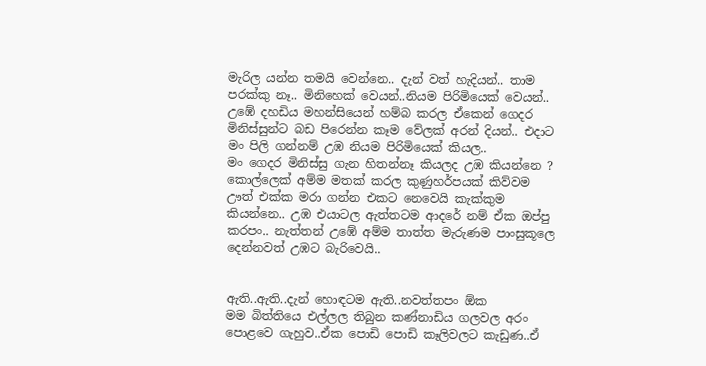මැරිල යන්න තමයි වෙන්නෙ.. දැන් වත් හැදියන්.. තාම පරක්කු නෑ.. මිනිහෙක් වෙයන්..නියම පිරිමියෙක් වෙයන්.. උඹේ දහඩිය මහන්සියෙන් හම්බ කරල ඒකෙන් ගෙදර මිනිස්සුන්ට බඩ පිරෙන්න කෑම වේලක් අරන් දියන්.. එදාට මං පිලි ගන්නම් උඹ නියම පිරිමියෙක් කියල..
මං ගෙදර මිනිස්සු ගැන හිතන්නෑ කියලද උඹ කියන්නෙ ?
කොල්ලෙක් අම්ම මතක් කරල කුණුහර්පයක් කිව්වම ඌත් එක්ක මරා ගන්න එකට නෙවෙයි කැක්කුම කියන්නෙ.. උඹ එයාටල ඇත්තටම ආදරේ නම් ඒක ඔප්පු කරපං.. නැත්තන් උඹේ අම්ම තාත්ත මැරුණම පාංසුකූලෙ දෙන්නවත් උඹට බැරිවෙයි..


ඇති..ඇති..දැන් හොඳටම ඇති..නවත්තපං ඕක
මම බිත්තියෙ එල්ලල තිබුන කණ්නාඩිය ගලවල අරං පොළවෙ ගැහුව..ඒක පොඩි පොඩි කෑලිවලට කැඩුණ..ඒ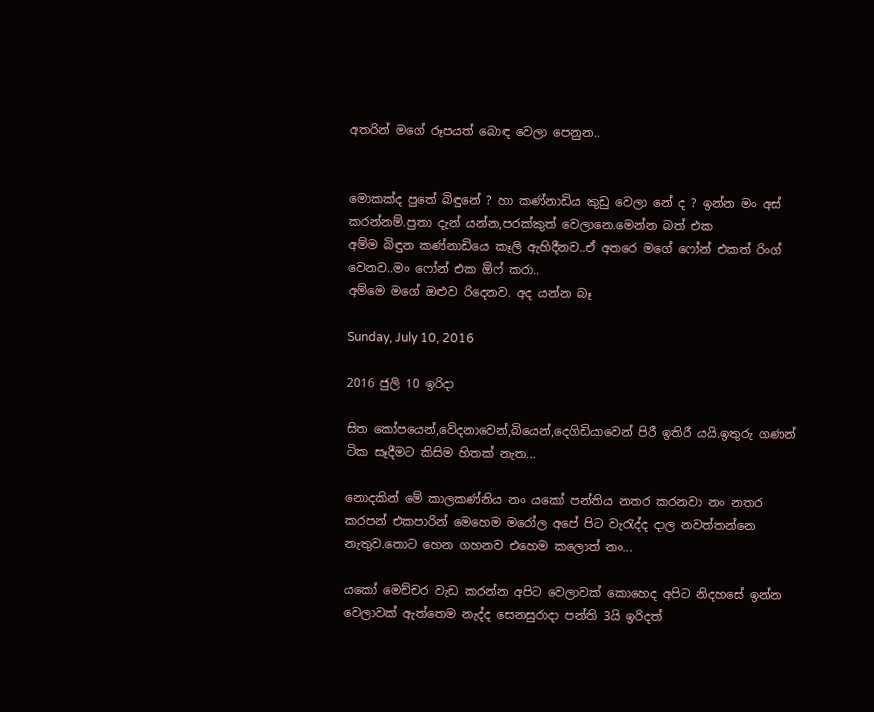අතරින් මගේ රූපයත් බොඳ වෙලා පෙනුන..


මොකක්ද පුතේ බිඳුනේ ? හා කණ්නාඩිය කුඩු වෙලා නේ ද ? ඉන්න මං අස් කරන්නම්.පුතා දැන් යන්න,පරක්කුත් වෙලානෙ.මෙන්න බත් එක
අම්ම බිඳුන කණ්නාඩියෙ කෑලි ඇහිදීනව..ඒ අතරෙ මගේ ෆෝන් එකත් රිංග් වෙනව..මං ෆෝන් එක ඕෆ් කරා..
අම්මෙ මගේ ඔළුව රිදෙනව. අද යන්න බෑ

Sunday, July 10, 2016

2016 ජුලි 10 ඉරිදා

සිත කෝපයෙන්,වේදනාවෙන්,බියෙන්,දෙගිඩියාවෙන් පිරී ඉතිරී යයි.ඉතුරු ගණන් ටික සෑදීමට කිසිම හිතක් නැත...

නොදකින් මේ කාලකණ්නිය නං යකෝ පන්තිය නතර කරනවා නං නතර කරපන් එකපාරින් මෙහෙම මරෝල අපේ පිට වැරැද්ද දාල නවත්තන්නෙ නැතුව.තොට හෙන ගහනව එහෙම කලොත් නං...

යකෝ මෙච්චර වැඩ කරන්න අපිට වෙලාවක් කොහෙද අපිට නිදහසේ ඉන්න වෙලාවක් ඇත්තෙම නැද්ද සෙනසුරාදා පන්ති 3යි ඉරිදත්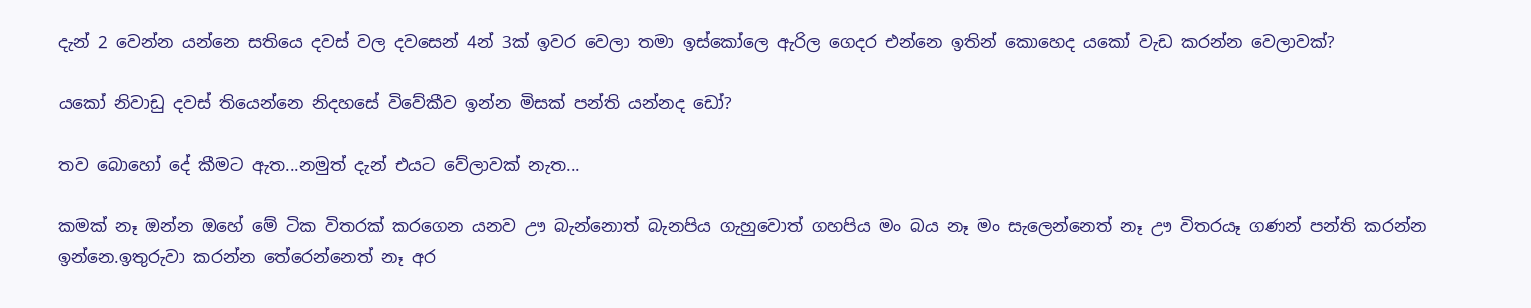දැන් 2 වෙන්න යන්නෙ සතියෙ දවස් වල දවසෙන් 4න් 3ක් ඉවර වෙලා තමා ඉස්කෝලෙ ඇරිල ගෙදර එන්නෙ ඉතින් කොහෙද යකෝ වැඩ කරන්න වෙලාවක්?

යකෝ නිවාඩු දවස් තියෙන්නෙ නිදහසේ විවේකීව ඉන්න මිසක් පන්ති යන්නද ඩෝ?

තව බොහෝ දේ කීමට ඇත...නමුත් දැන් එයට වේලාවක් නැත...

කමක් නෑ ඔන්න ඔහේ මේ ටික විතරක් කරගෙන යනව ඌ බැන්නොත් බැනපිය ගැහුවොත් ගහපිය මං බය නෑ මං සැලෙන්නෙත් නෑ ඌ විතරයෑ ගණන් පන්ති කරන්න ඉන්නෙ.ඉතුරුවා කරන්න තේරෙන්නෙත් නෑ අර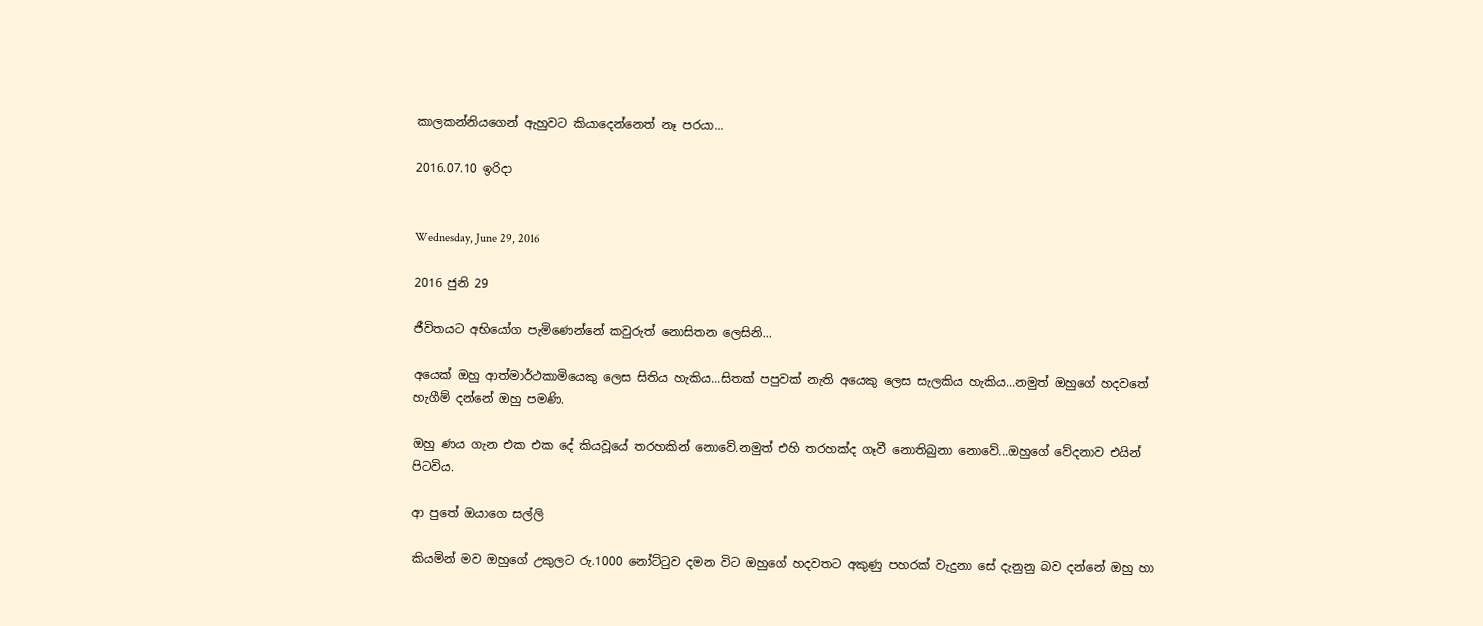කාලකන්නියගෙන් ඇහුවට කියාදෙන්නෙත් නෑ පරයා...

2016.07.10 ඉරිදා


Wednesday, June 29, 2016

2016 ජුනි 29

ජීවිතයට අභියෝග පැමිණෙන්නේ කවුරුත් නොසිතන ලෙසිනි...

අයෙක් ඔහු ආත්මාර්ථකාමියෙකු ලෙස සිතිය හැකිය...සිතක් පපුවක් නැති අයෙකු ලෙස සැලකිය හැකිය...නමුත් ඔහුගේ හදවතේ හැගීම් දන්නේ ඔහු පමණි.

ඔහු ණය ගැන එක එක දේ කියවූයේ තරහකින් නොවේ.නමුත් එහි තරහක්ද ගෑවී නොතිබුනා නොවේ...ඔහුගේ වේදනාව එයින් පිටවිය.

ආ පුතේ ඔයාගෙ සල්ලි

කියමින් මව ඔහුගේ උකුලට රු.1000 නෝට්ටුව දමන විට ඔහුගේ හදවතට අකුණු පහරක් වැදුනා සේ දැනුනු බව දන්නේ ඔහු හා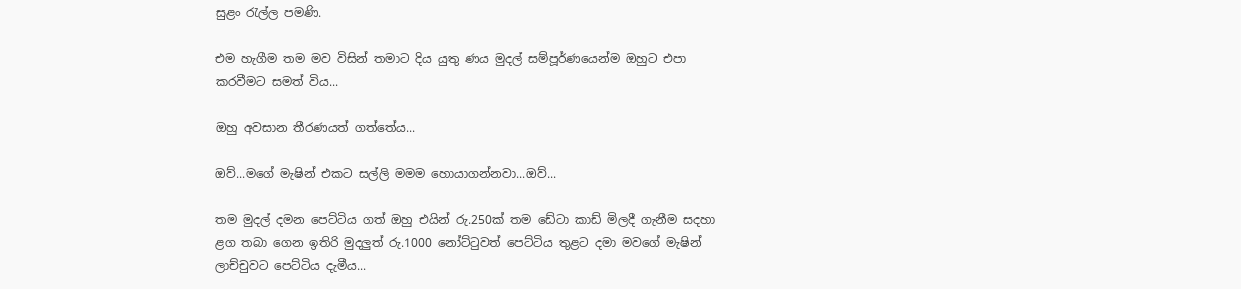සුළං රැල්ල පමණි.

එම හැගීම තම මව විසින් තමාට දිය යුතු ණය මුදල් සම්පූර්ණයෙන්ම ඔහුට එපා කරවීමට සමත් විය...

ඔහු අවසාන තීරණයත් ගත්තේය...

ඔව්...මගේ මැෂින් එකට සල්ලි මමම හොයාගන්නවා...ඔව්...

තම මුදල් දමන පෙට්ටිය ගත් ඔහු එයින් රු.250ක් තම ඩේටා කාඩ් මිලදී ගැනීම සදහා ළග තබා ගෙන ඉතිරි මුදලුත් රු.1000 නෝට්ටුවත් පෙට්ටිය තුළට දමා මවගේ මැෂින් ලාච්චුවට පෙට්ටිය දැමීය...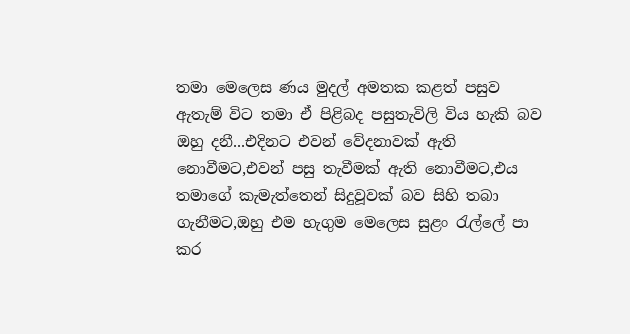තමා මෙලෙස ණය මුදල් අමතක කළත් පසුව ඇතැම් විට තමා ඒ පිළිබද පසුතැවිලි විය හැකි බව ඔහු දනී...එදිනට එවන් වේදනාවක් ඇති නොවීමට,එවන් පසු තැවීමක් ඇති නොවීමට,එය තමාගේ කැමැත්තෙන් සිදුවූවක් බව සිහි තබා ගැනීමට,ඔහු එම හැගුම මෙලෙස සුළං රැල්ලේ පා කර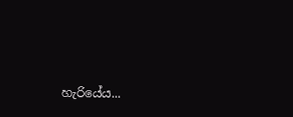හැරියේය...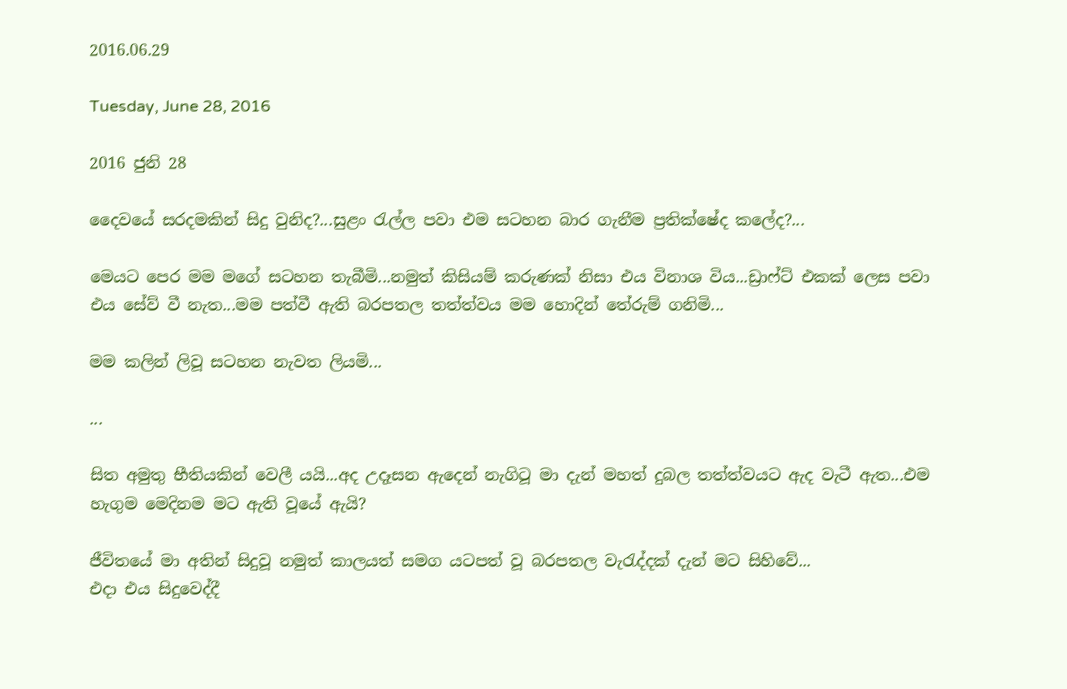2016.06.29

Tuesday, June 28, 2016

2016 ජුනි 28

දෛවයේ සරදමකින් සිදු වුනිද?...සුළං රැල්ල පවා එම සටහන බාර ගැනීම ප්‍රතික්ෂේද කලේද?...

මෙයට පෙර මම මගේ සටහන තැබීමි...නමුත් කිසියම් කරුණක් නිසා එය විනාශ විය...ඩ්‍රාෆ්ට් එකක් ලෙස පවා එය සේව් වී නැත...මම පත්වී ඇති බරපතල තත්ත්වය මම හොදින් තේරුම් ගනිමි...

මම කලින් ලිවූ සටහන නැවත ලියමි...

...

සිත අමුතු භීතියකින් වෙලී යයි...අද උදෑසන ඇදෙන් නැගිටූ මා දැන් මහත් දුබල තත්ත්වයට ඇද වැටී ඇත...එම හැගුම මෙදිනම මට ඇති වූයේ ඇයි?

ජීවිතයේ මා අතින් සිදුවූ නමුත් කාලයත් සමග යටපත් වූ බරපතල වැරැද්දක් දැන් මට සිහිවේ...
එදා එය සිදුවෙද්දී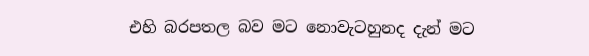එහි බරපතල බව මට නොවැටහුනද දැන් මට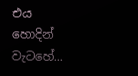එය හොදින් වැටහේ...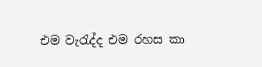එම වැරැද්ද එම රහස කා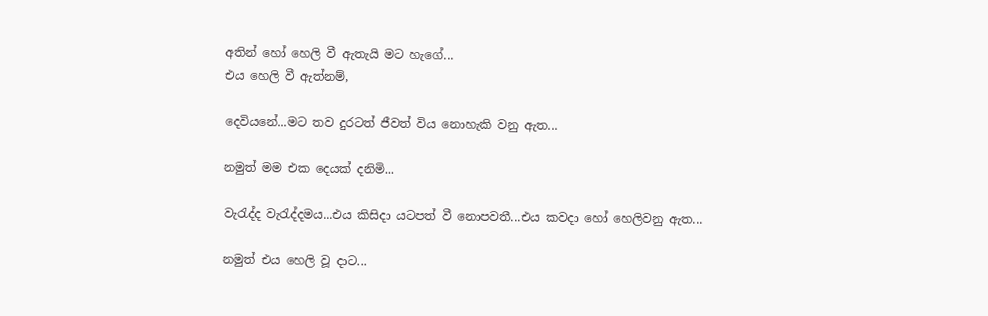අතින් හෝ හෙලි වී ඇතැයි මට හැගේ...
එය හෙලි වී ඇත්නම්,

දෙවියනේ...මට තව දුරටත් ජීවත් විය නොහැකි වනු ඇත...

නමුත් මම එක දෙයක් දනිමි...

වැරැද්ද වැරැද්දමය...එය කිසිදා යටපත් වී නොපවතී...එය කවදා හෝ හෙලිවනු ඇත...

නමුත් එය හෙලි වූ දාට...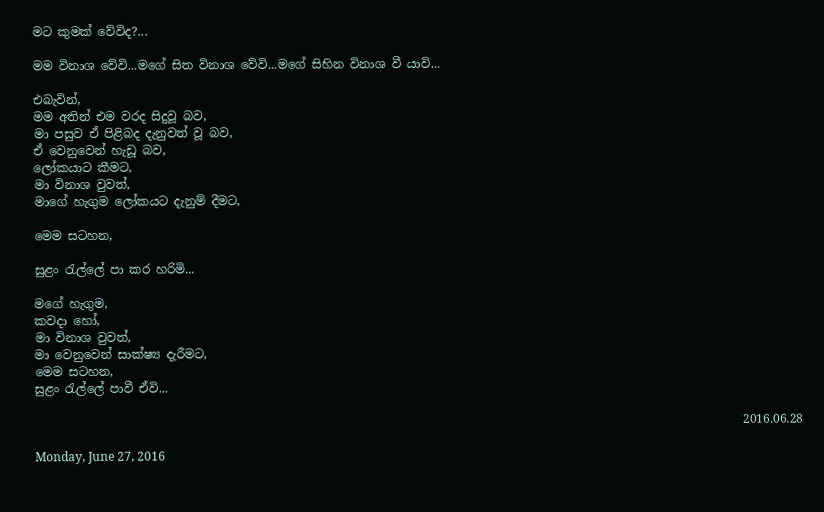මට කුමක් වේවිද?...

මම විනාශ වේවි...මගේ සිත විනාශ වේවි...මගේ සිහින විනාශ වී යාවි...

එබැවින්,
මම අතින් එම වරද සිදුවූ බව,
මා පසුව ඒ පිළිබද දැනුවත් වූ බව,
ඒ වෙනුවෙන් හැඩූ බව,
ලෝකයාට කීමට,
මා විනාශ වුවත්,
මාගේ හැගුම ලෝකයට දැනුම් දීමට,

මෙම සටහන,

සුළං රැල්ලේ පා කර හරිමි...

මගේ හැගුම,
කවදා හෝ,
මා විනාශ වුවත්,
මා වෙනුවෙන් සාක්ෂ්‍ය දැරීමට,
මෙම සටහන,
සුළං රැල්ලේ පාවී ඒවි...

                                                                                                                      2016.06.28

Monday, June 27, 2016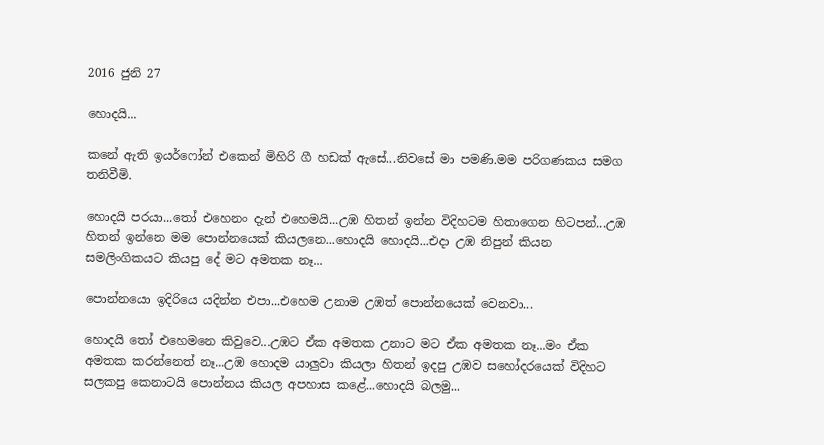2016 ජුනි 27

හොදයි...

කනේ ඇති ඉයර්ෆෝන් එකෙන් මිහිරි ගී හඩක් ඇසේ...නිවසේ මා පමණි.මම පරිගණකය සමග තනිවීමි.

හොදයි පරයා...තෝ එහෙනං දැන් එහෙමයි...උඹ හිතන් ඉන්න විදිහටම හිතාගෙන හිටපන්...උඹ හිතන් ඉන්නෙ මම පොන්නයෙක් කියලනෙ...හොදයි හොදයි...එදා උඹ නිපුන් කියන සමලිංගිකයට කියපු දේ මට අමතක නෑ...

පොන්නයො ඉදිරියෙ යදින්න එපා...එහෙම උනාම උඹත් පොන්නයෙක් වෙනවා...

හොදයි තෝ එහෙමනෙ කිවුවෙ...උඹට ඒක අමතක උනාට මට ඒක අමතක නෑ...මං ඒක අමතක කරන්නෙත් නෑ...උඹ හොදම යාලුවා කියලා හිතන් ඉදපු උඹව සහෝදරයෙක් විදිහට සලකපු කෙනාටයි පොන්නය කියල අපහාස කළේ...හොදයි බලමු...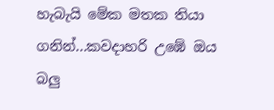හැබැයි මේක මතක තියා ගනින්...කවදාහරි උඹේ ඔය බලු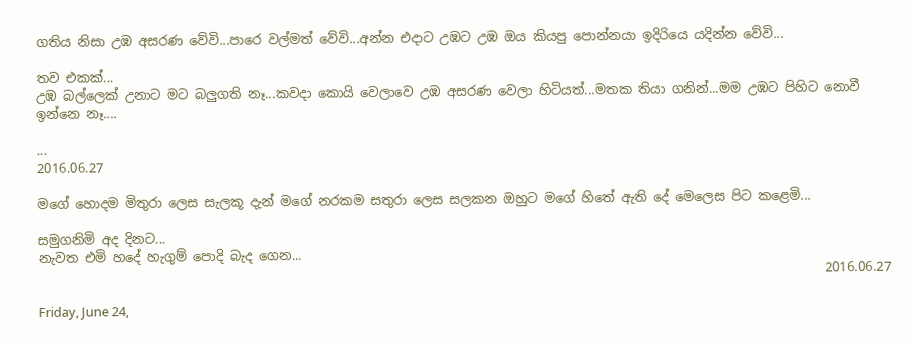ගතිය නිසා උඹ අසරණ වේවි...පාරෙ වල්මත් වේවි...අන්න එදාට උඹට උඹ ඔය කියපු පොන්නයා ඉදිරියෙ යදින්න වේවි...

තව එකක්...
උඹ බල්ලෙක් උනාට මට බලුගති නෑ...කවදා කොයි වෙලාවෙ උඹ අසරණ වෙලා හිටියත්...මතක තියා ගනින්...මම උඹට පිහිට නොවී ඉන්නෙ නෑ....

...
2016.06.27

මගේ හොදම මිතුරා ලෙස සැලකූ දැන් මගේ නරකම සතුරා ලෙස සලකන ඔහුට මගේ හිතේ ඇති දේ මෙලෙස පිට කළෙමි...

සමුගනිමි අද දිනට...
නැවත එමි හදේ හැගුම් පොදි බැද ගෙන...
                                                                                                                         2016.06.27

Friday, June 24,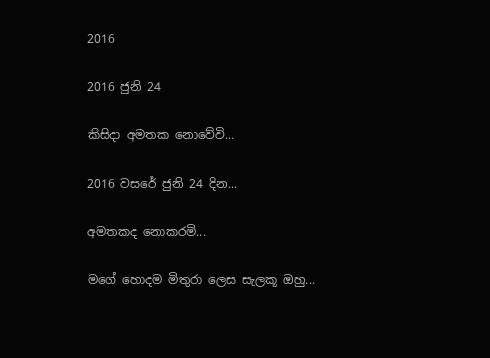2016

2016 ජුනි 24

කිසිදා අමතක නොවේවි...

2016 වසරේ ජුනි 24 දින...

අමතකද නොකරමි...

මගේ හොදම මිතුරා ලෙස සැලකූ ඔහු...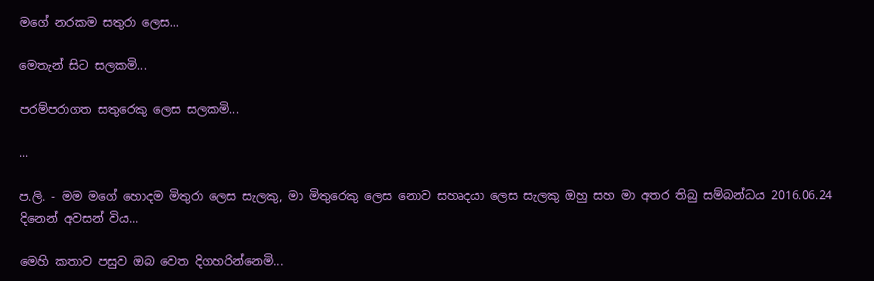මගේ නරකම සතුරා ලෙස...

මෙතැන් සිට සලකමි...

පරම්පරාගත සතුරෙකු ලෙස සලකමි...

...

ප.ලි. - මම මගේ හොදම මිතුරා ලෙස සැලකු, මා මිතුරෙකු ලෙස නොව සහෘදයා ලෙස සැලකු ඔහු සහ මා අතර තිබු සම්බන්ධය 2016.06.24 දිනෙන් අවසන් විය...

මෙහි කතාව පසුව ඔබ වෙත දිගහරින්නෙමි...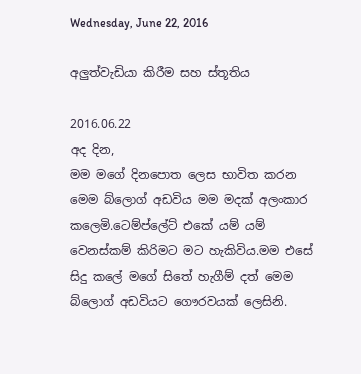Wednesday, June 22, 2016

අලුත්වැඩියා කිරීම සහ ස්තූතිය

2016.06.22
අද දින,
මම මගේ දිනපොත ලෙස භාවිත කරන මෙම බ්ලොග් අඩවිය මම මදක් අලංකාර කලෙමි.ටෙම්ප්ලේට් එකේ යම් යම් වෙනස්කම් කිරිමට මට හැකිවිය.මම එසේ සිදු කලේ මගේ සිතේ හැගීම් දත් මෙම බ්ලොග් අඩවියට ගෞරවයක් ලෙසිනි.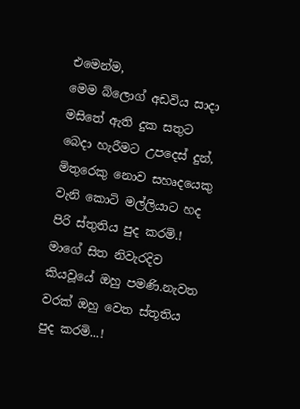එමෙන්ම,
මෙම බ්ලොග් අඩවිය සාදා මසිතේ ඇති දුක සතුට බෙදා හැරීමට උපදෙස් දුන්,
මිතුරෙකු නොව සහෘදයෙකු වැනි කොටි මල්ලියාට හද පිරි ස්තුතිය පුද කරමි.!
මාගේ සිත නිවැරදිව කියවූයේ ඔහු පමණි.නැවත වරක් ඔහු වෙත ස්තූතිය පුද කරමි...!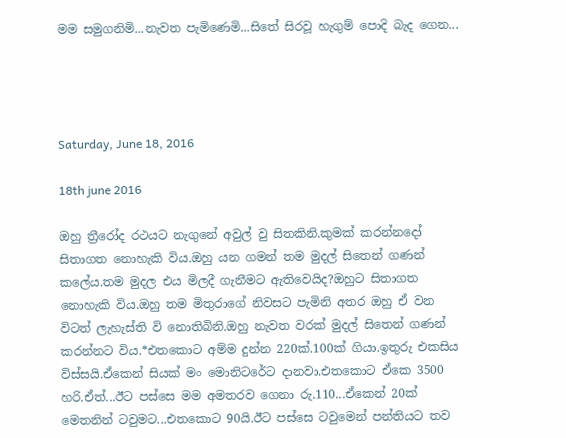මම සමුගනිමි...නැවත පැමිණෙමි...සිතේ සිරවූ හැගුම් පොදි බැද ගෙන...




Saturday, June 18, 2016

18th june 2016

ඔහු ත්‍රීරෝද රථයට නැගුනේ අවුල් වු සිතකිනි.කුමක් කරන්නදෝ සිතාගත නොහැකි විය.ඔහු යන ගමන් තම මුදල් සිතෙන් ගණන් කලේය.තම මුදල එය මිලදී ගැනීමට ඇතිවෙයිද?ඔහුට සිතාගත නොහැකි විය.ඔහු තම මිතුරාගේ නිවසට පැමිනි අතර ඔහු ඒ වන විටත් ලැහැස්ති වි නොතිබිනි.ඔහු නැවත වරක් මුදල් සිතෙන් ගණන් කරන්නට විය.*එතකොට අම්ම දුන්න 220ක්.100ක් ගියා.ඉතුරු එකසිය විස්සයි.ඒකෙන් සියක් මං මොනිටරේට දානවා.එතකොට ඒකෙ 3500 හරි.ඒත්...ඊට පස්සෙ මම අමතරව ගෙනා රු.110...ඒකෙන් 20ක් මෙතනින් ටවුමට...එතකොට 90යි.ඊට පස්සෙ ටවුමෙන් පන්තියට තව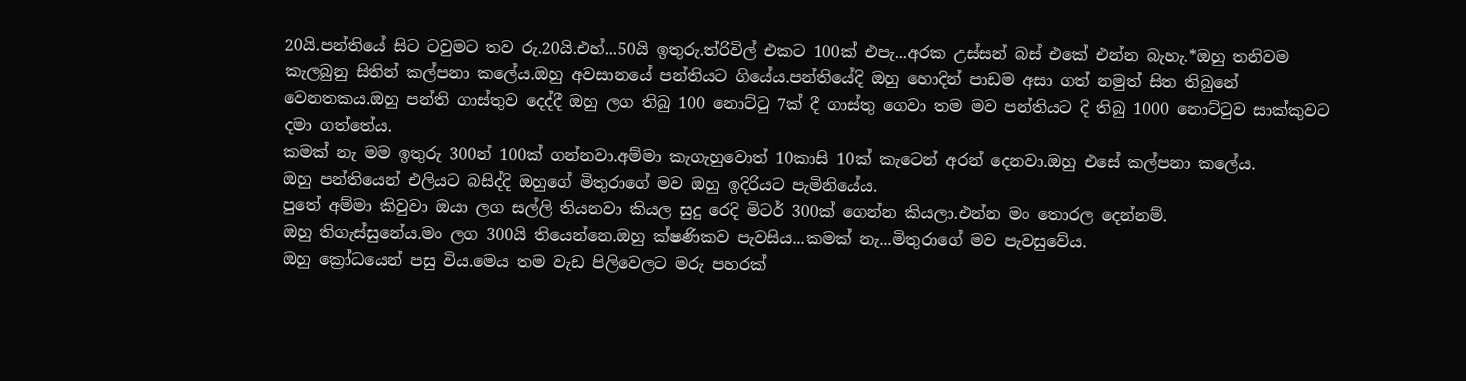20යි.පන්තියේ සිට ටවුමට තව රු.20යි.එහ්...50යි ඉතුරු.ත්රිවිල් එකට 100ක් එපැ...අරක උස්සන් බස් එකේ එන්න බැහැ.*ඔහු තනිවම කැලබුනු සිතින් කල්පනා කලේය.ඔහු අවසානයේ පන්තියට ගියේය.පන්තියේදි ඔහු හොදින් පාඩම අසා ගත් නමුත් සිත තිබුනේ වෙනතකය.ඔහු පන්ති ගාස්තුව දෙද්දී ඔහු ලග තිබු 100 නොට්ටු 7ක් දී ගාස්තු ගෙවා තම මව පන්තියට දි තිබු 1000 නොට්ටුව සාක්කුවට දමා ගත්තේය.
කමක් නැ මම ඉතුරු 300න් 100ක් ගන්නවා.අම්මා කැගැහුවොත් 10කාසි 10ක් කැටෙන් අරන් දෙනවා.ඔහු එසේ කල්පනා කලේය.
ඔහු පන්තියෙන් එලියට බසිද්දි ඔහුගේ මිතුරාගේ මව ඔහු ඉදිරියට පැමිනියේය.
පුතේ අම්මා කිවුවා ඔයා ලග සල්ලි තියනවා කියල සුදු රෙදි මිටර් 300ක් ගෙන්න කියලා.එන්න මං තොරල දෙන්නම්.
ඔහු තිගැස්සුනේය.මං ලග 300යි තියෙන්නෙ.ඔහු ක්ෂණිකව පැවසිය...කමක් නැ...මිතුරාගේ මව පැවසුවේය.
ඔහු ක්‍රෝධයෙන් පසු විය.මෙය තම වැඩ පිලිවෙලට මරු පහරක්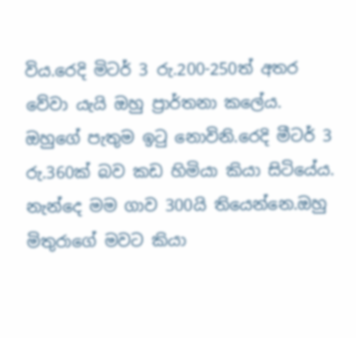විය.රෙදි මිටර් 3 රු.200-250ත් අතර වේවා යැයි ඔහු ප්‍රාර්තනා කලේය.
ඔහුගේ පැතුම ඉටු නොවිනි.රෙදි මීටර් 3 රු.360ක් බව කඩ හිමියා කියා සිටියේය.
නැන්දෙ මම ගාව 300යි තියෙන්නෙ.ඔහු මිතුරාගේ මවට කියා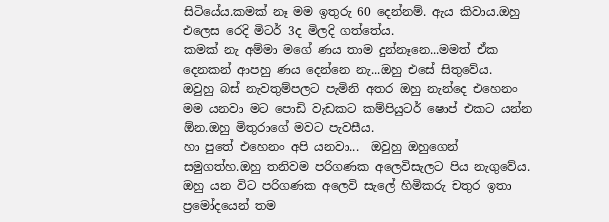සිටියේය.කමක් නෑ මම ඉතුරු 60 දෙන්නම්. ඇය කිවාය.ඔහු එලෙස රෙදි මිටර් 3ද මිලදි ගත්තේය.
කමක් නැ අම්මා මගේ ණය තාම දුන්නෑනෙ...මමත් ඒක දෙනකන් ආපහු ණය දෙන්නෙ නැ...ඔහු එසේ සිතුවේය.
ඔවුහු බස් නැවතුම්පලට පැමිනි අතර ඔහු නැන්දෙ එහෙනං මම යනවා මට පොඩි වැඩකට කම්පියුටර් ෂොප් එකට යන්න ඕන.ඔහු මිතුරාගේ මවට පැවසීය.
හා පුතේ එහෙනං අපි යනවා...  ඔවුහු ඔහුගෙන් සමුගත්හ.ඔහු තනිවම පරිගණක අලෙවිසැලට පිය නැගුවේය.
ඔහු යන විට පරිගණක අලෙවි සැලේ හිමිකරු චතුර ඉතා ප්‍රමෝදයෙන් තම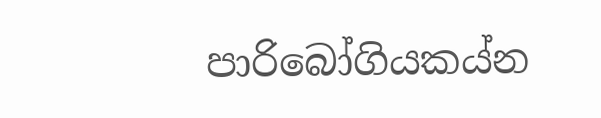පාරිබෝගියකය්න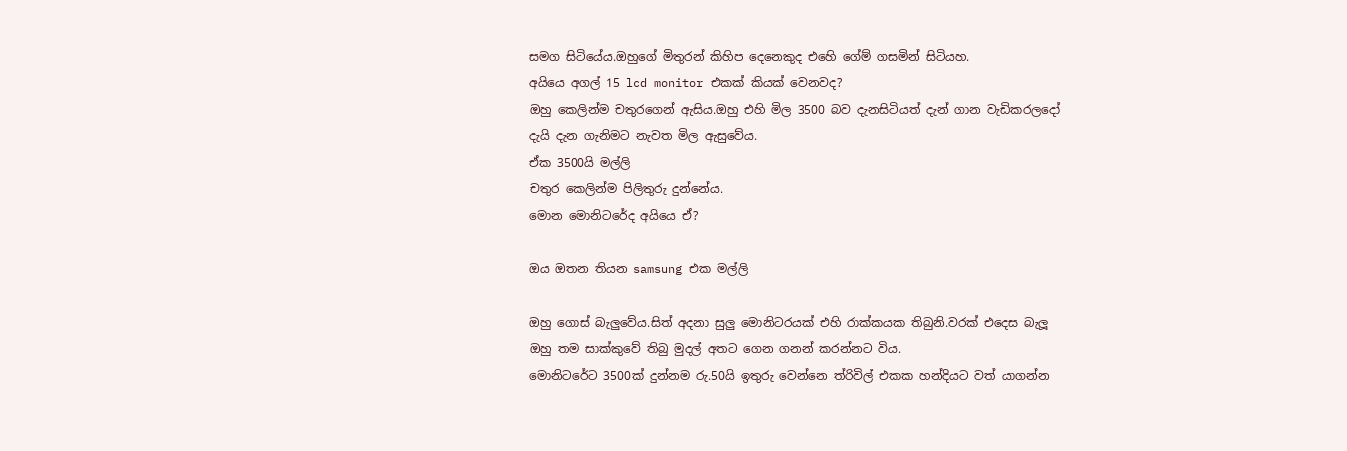සමග සිටියේය.ඔහුගේ මිතුරන් කිහිප දෙනෙකුද එහෙි ගේම් ගසමින් සිටියහ.
අයියෙ අගල් 15 lcd monitor එකක් කියක් වෙනවද?
ඔහු කෙලින්ම චතුරගෙන් ඇසිය.ඔහු එහි මිල 3500 බව දැනසිටියත් දැන් ගාන වැඩිකරලදෝ දැයි දැන ගැනිමට නැවත මිල ඇසුවේය.
ඒක 3500යි මල්ලි
චතුර කෙලින්ම පිලිතුරු දුන්නේය.
මොන මොනිටරේද අයියෙ ඒ?

ඔය ඔතන තියන samsung එක මල්ලි

ඔහු ගොස් බැලුවේය.සිත් අදනා සුලු මොනිටරයක් එහි රාක්කයක තිබුනි.වරක් එදෙස බැලූ ඔහු තම සාක්කුවේ තිබු මුදල් අතට ගෙන ගනන් කරන්නට විය.
මොනිටරේට 3500ක් දුන්නම රු.50යි ඉතුරු වෙන්නෙ ත්රිවිල් එකක හන්දියට වත් යාගන්න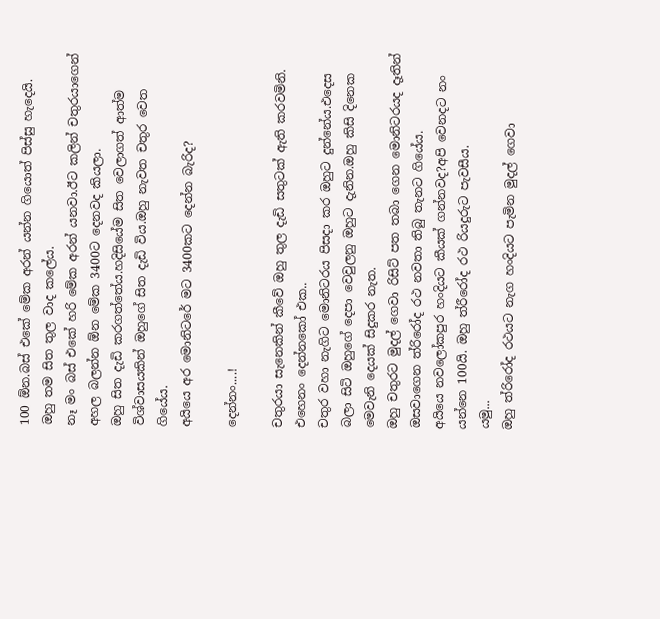100 ඕන.බස් එකේ මේක අරන් යන්න ගියොත් පිස්සු හැදෙයි.
ඔහු තම සිත තුල වාද කලේය.
නෑ මං බස් එකේ හරි මේක අරන් යනවා.ඊට කලින් චතුරයාගෙන් අහල බලන්න ඕන මේක 3400ට දෙනවද කියලා.
ඔහු සිත දැඩි කරගත්තේය.හදිසියේම සිත වෙලාගත් ආත්ම විශ්වාසයකින් ඔහුගේ සිත දැඩි විය.ඔහු නැවත චතුර වෙත ගියේය.
අයියෙ අර මොනිටරේ මට 3400කට දෙන්න බැරිද?

දෙන්නං....!

චතුරයා සැනෙකින් කීවේ ඔහු තුල දැඩි සතුටක් ඇති කරවමිනි.
එහෙනං දෙන්නකෝ එක..
චතුර වහා නැගිට මොනිටරය පිසදා කර ඔහුට දුන්නේය.එදෙස බලා සිටි ඔහුගේ දෙපා වෙවුලනු ඔහුට දැනින.ඔහු කිසි දිනෙක මෙවැනි දෙයක් සිදුකර නැත.
ඔහු චතුරට මුදල් ගෙවා රිසිට් පත තබා ගෙන මොනිටරයද දෑතින් ඔසවාගෙන ත්රිරෝද රථ නවතා තිබු තැනට ගියේය.
අයියෙ නවලෝකපුර හංදියට කීයක් ගන්නවද?අපි වෙනදට නං යන්නෙ 100යි. ඔහු ත්රීරෝද රථ රියදුරුට පැවසීය.
යමු...
ඔහු ත්රිරෝද රථයට නැග හංදියට පැමින මුදල් ගෙවා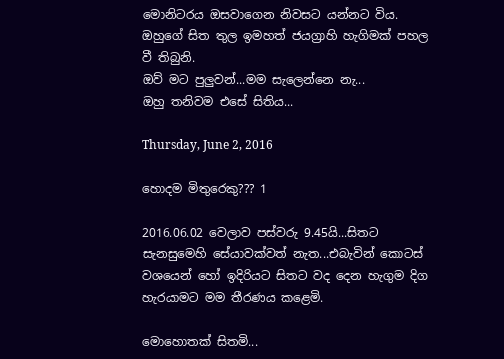මොනිටරය ඔසවාගෙන නිවසට යන්නට විය.
ඔහුගේ සිත තුල ඉමහත් ජයග්‍රාහි හැගිමක් පහල වී තිබුනි.
ඔව් මට පුලුවන්...මම සැලෙන්නෙ නැ...
ඔහු තනිවම එසේ සිතිය...

Thursday, June 2, 2016

හොදම මිතුරෙකු??? 1

2016.06.02 වෙලාව පස්වරු 9.45යි...සිතට සැනසුමෙහි සේයාවක්වත් නැත...එබැවින් කොටස් වශයෙන් හෝ ඉදිරියට සිතට වද දෙන හැගුම දිග හැරයාමට මම තීරණය කළෙමි.

මොහොතක් සිතමි...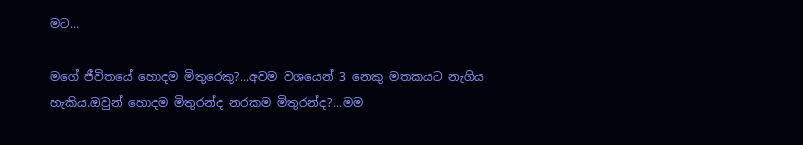මට...

මගේ ජීවිතයේ හොදම මිතුරෙකු?...අවම වශයෙන් 3 නෙකු මතකයට නැගිය හැකිය.ඔවුන් හොදම මිතුරන්ද නරකම මිතුරන්ද?...මම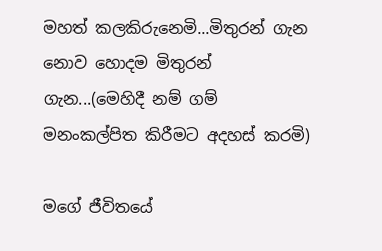මහත් කලකිරුනෙමි...මිතුරන් ගැන නොව හොදම මිතුරන් ගැන...(මෙහිදී නම් ගම් මනංකල්පිත කිරීමට අදහස් කරමි)

මගේ ජීවිතයේ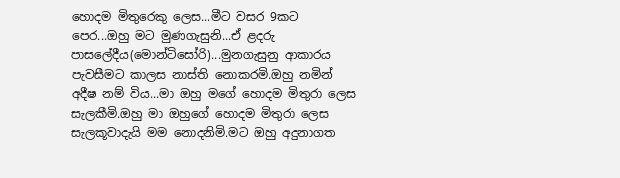හොදම මිතුරෙකු ලෙස...මීට වසර 9කට පෙර...ඔහු මට මුණගැසුනි...ඒ ළදරු පාසලේදීය(මොන්ටිසෝරි)...මුනගැසුනු ආකාරය පැවසීමට කාලස නාස්ති නොකරමි.ඔහු නමින් අදීෂ නම් විය...මා ඔහු මගේ හොදම මිතුරා ලෙස සැලකීමි.ඔහු මා ඔහුගේ හොදම මිතුරා ලෙස සැලකූවාදැයි මම නොදනිමි.මට ඔහු අදුනාගත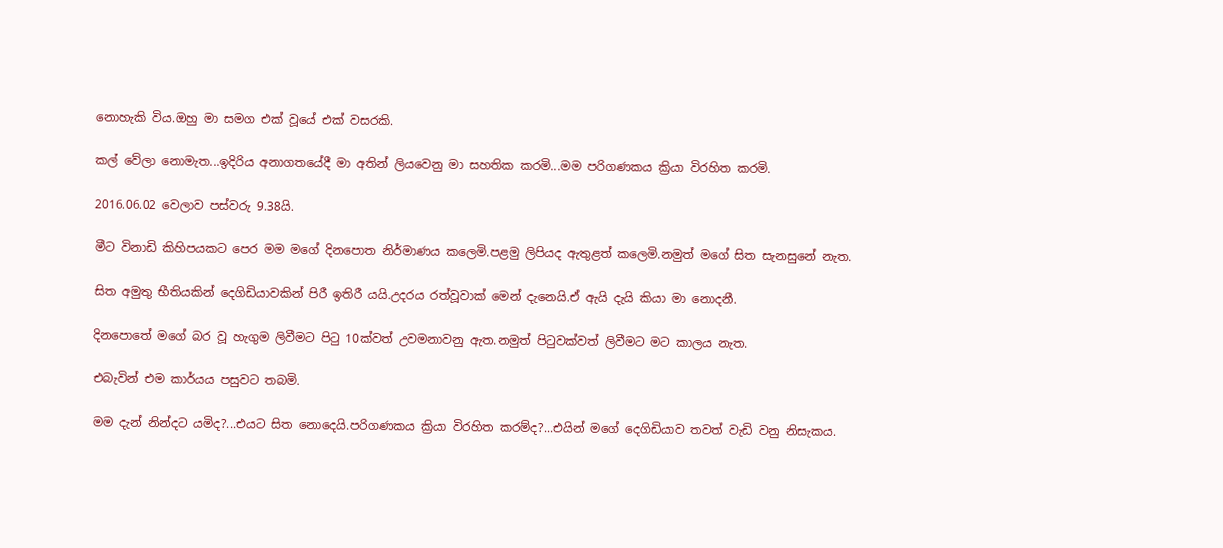නොහැකි විය.ඔහු මා සමග එක් වූයේ එක් වසරකි.

කල් වේලා නොමැත...ඉදිරිය අනාගතයේදී මා අතින් ලියවෙනු මා සහතික කරමි...මම පරිගණකය ක්‍රියා විරහිත කරමි.

2016.06.02 වෙලාව පස්වරු 9.38යි.

මීට විනාඩි කිහිපයකට පෙර මම මගේ දිනපොත නිර්මාණය කලෙමි.පළමු ලිපියද ඇතුළත් කලෙමි.නමුත් මගේ සිත සැනසුනේ නැත.

සිත අමුතු භීතියකින් දෙගිඩියාවකින් පිරී ඉතිරී යයි.උදරය රත්වූවාක් මෙන් දැනෙයි.ඒ ඇයි දැයි කියා මා නොදනී.

දිනපොතේ මගේ බර වූ හැගුම ලිවීමට පිටු 10ක්වත් උවමනාවනු ඇත.නමුත් පිටුවක්වත් ලිවීමට මට කාලය නැත.

එබැවින් එම කාර්යය පසුවට තබමි.

මම දැන් නින්දට යමිද?...එයට සිත නොදෙයි.පරිගණකය ක්‍රියා විරහිත කරම්ද?...එයින් මගේ දෙගිඩියාව තවත් වැඩි වනු නිසැකය.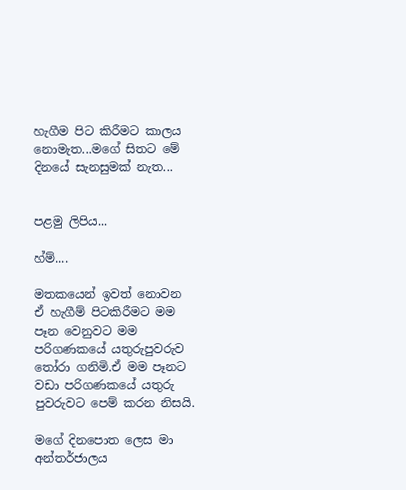හැගීම පිට කිරීමට කාලය නොමැත...මගේ සිතට මේ දිනයේ සැනසුමක් නැත...


පළමු ලිපිය...

හ්ම්....

මතකයෙන් ඉවත් නොවන ඒ හැගීම් පිටකිරීමට මම පෑන වෙනුවට මම පරිගණකයේ යතුරුපුවරුව තෝරා ගනිමි.ඒ මම පෑනට වඩා පරිගණකයේ යතුරු පුවරුවට පෙම් කරන නිසයි.

මගේ දිනපොත ලෙස මා අන්තර්ජාලය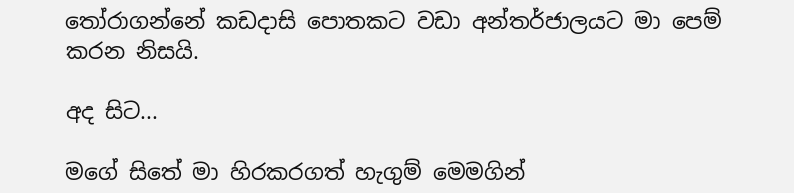තෝරාගන්නේ කඩදාසි පොතකට වඩා අන්තර්ජාලයට මා පෙම් කරන නිසයි.

අද සිට...

මගේ සිතේ මා හිරකරගත් හැගුම් මෙමගින්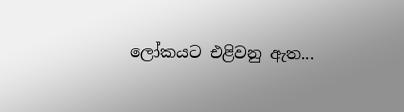ලෝකයට එළිවනු ඇත...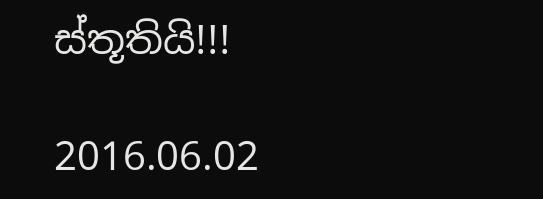ස්තූතියි!!!

2016.06.02